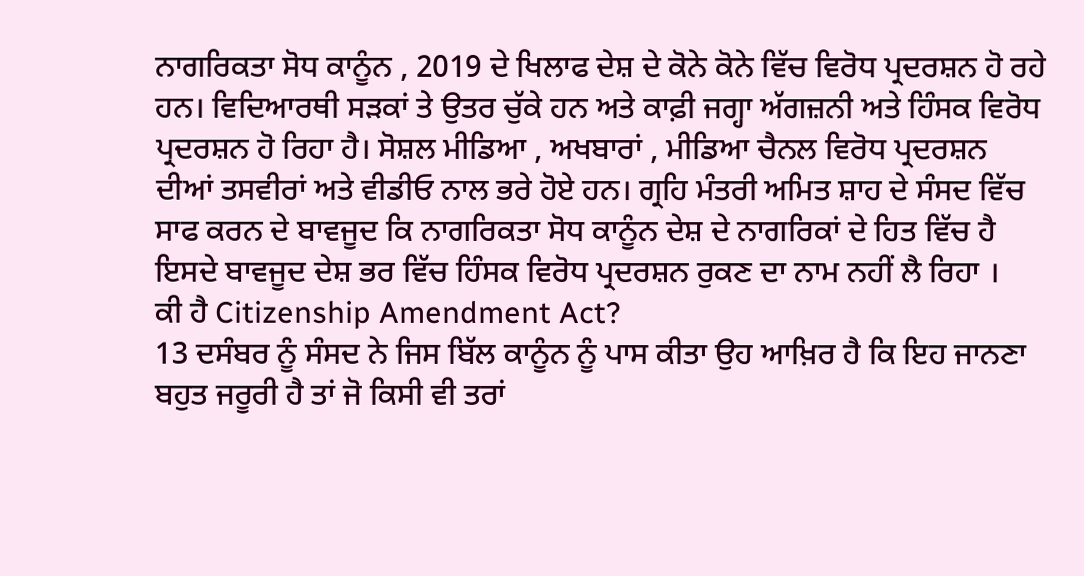ਨਾਗਰਿਕਤਾ ਸੋਧ ਕਾਨੂੰਨ , 2019 ਦੇ ਖਿਲਾਫ ਦੇਸ਼ ਦੇ ਕੋਨੇ ਕੋਨੇ ਵਿੱਚ ਵਿਰੋਧ ਪ੍ਰਦਰਸ਼ਨ ਹੋ ਰਹੇ ਹਨ। ਵਿਦਿਆਰਥੀ ਸੜਕਾਂ ਤੇ ਉਤਰ ਚੁੱਕੇ ਹਨ ਅਤੇ ਕਾਫ਼ੀ ਜਗ੍ਹਾ ਅੱਗਜ਼ਨੀ ਅਤੇ ਹਿੰਸਕ ਵਿਰੋਧ ਪ੍ਰਦਰਸ਼ਨ ਹੋ ਰਿਹਾ ਹੈ। ਸੋਸ਼ਲ ਮੀਡਿਆ , ਅਖਬਾਰਾਂ , ਮੀਡਿਆ ਚੈਨਲ ਵਿਰੋਧ ਪ੍ਰਦਰਸ਼ਨ ਦੀਆਂ ਤਸਵੀਰਾਂ ਅਤੇ ਵੀਡੀਓ ਨਾਲ ਭਰੇ ਹੋਏ ਹਨ। ਗ੍ਰਹਿ ਮੰਤਰੀ ਅਮਿਤ ਸ਼ਾਹ ਦੇ ਸੰਸਦ ਵਿੱਚ ਸਾਫ ਕਰਨ ਦੇ ਬਾਵਜੂਦ ਕਿ ਨਾਗਰਿਕਤਾ ਸੋਧ ਕਾਨੂੰਨ ਦੇਸ਼ ਦੇ ਨਾਗਰਿਕਾਂ ਦੇ ਹਿਤ ਵਿੱਚ ਹੈ ਇਸਦੇ ਬਾਵਜੂਦ ਦੇਸ਼ ਭਰ ਵਿੱਚ ਹਿੰਸਕ ਵਿਰੋਧ ਪ੍ਰਦਰਸ਼ਨ ਰੁਕਣ ਦਾ ਨਾਮ ਨਹੀਂ ਲੈ ਰਿਹਾ ।
ਕੀ ਹੈ Citizenship Amendment Act?
13 ਦਸੰਬਰ ਨੂੰ ਸੰਸਦ ਨੇ ਜਿਸ ਬਿੱਲ ਕਾਨੂੰਨ ਨੂੰ ਪਾਸ ਕੀਤਾ ਉਹ ਆਖ਼ਿਰ ਹੈ ਕਿ ਇਹ ਜਾਨਣਾ ਬਹੁਤ ਜਰੂਰੀ ਹੈ ਤਾਂ ਜੋ ਕਿਸੀ ਵੀ ਤਰਾਂ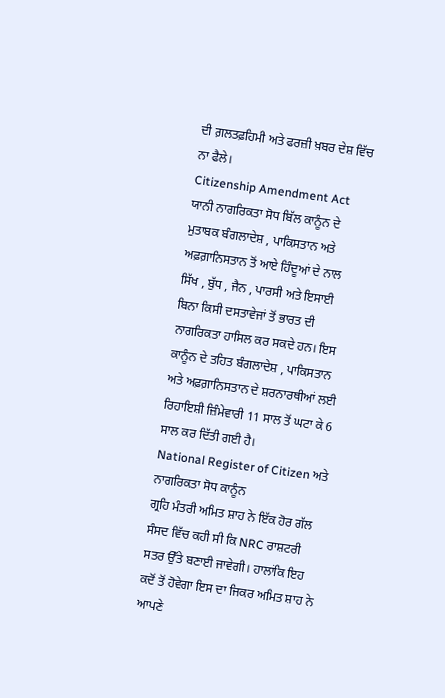ਦੀ ਗ਼ਲਤਫ਼ਹਿਮੀ ਅਤੇ ਫਰਜ਼ੀ ਖ਼ਬਰ ਦੇਸ਼ ਵਿੱਚ ਨਾ ਫੈਲੇ।
Citizenship Amendment Act ਯਾਨੀ ਨਾਗਰਿਕਤਾ ਸੋਧ ਬਿੱਲ ਕਾਨੂੰਨ ਦੇ ਮੁਤਾਬਕ ਬੰਗਲਾਦੇਸ਼ , ਪਾਕਿਸਤਾਨ ਅਤੇ ਅਫ਼ਗ਼ਾਨਿਸਤਾਨ ਤੋਂ ਆਏ ਹਿੰਦੂਆਂ ਦੇ ਨਾਲ ਸਿੱਖ , ਬੁੱਧ , ਜੈਨ , ਪਾਰਸੀ ਅਤੇ ਇਸਾਈ ਬਿਨਾ ਕਿਸੀ ਦਸਤਾਵੇਜਾਂ ਤੋਂ ਭਾਰਤ ਦੀ ਨਾਗਰਿਕਤਾ ਹਾਸਿਲ ਕਰ ਸਕਦੇ ਹਨ। ਇਸ ਕਾਨੂੰਨ ਦੇ ਤਹਿਤ ਬੰਗਲਾਦੇਸ਼ , ਪਾਕਿਸਤਾਨ ਅਤੇ ਅਫ਼ਗ਼ਾਨਿਸਤਾਨ ਦੇ ਸ਼ਰਨਾਰਥੀਆਂ ਲਈ ਰਿਹਾਇਸ਼ੀ ਜ਼ਿੰਮੇਵਾਰੀ 11 ਸਾਲ ਤੋਂ ਘਟਾ ਕੇ 6 ਸਾਲ ਕਰ ਦਿੱਤੀ ਗਈ ਹੈ।
National Register of Citizen ਅਤੇ ਨਾਗਰਿਕਤਾ ਸੋਧ ਕਾਨੂੰਨ
ਗ੍ਰਹਿ ਮੰਤਰੀ ਅਮਿਤ ਸ਼ਾਹ ਨੇ ਇੱਕ ਹੋਰ ਗੱਲ ਸੰਸਦ ਵਿੱਚ ਕਹੀ ਸੀ ਕਿ NRC ਰਾਸ਼ਟਰੀ ਸਤਰ ਉੱਤੇ ਬਣਾਈ ਜਾਵੇਗੀ। ਹਾਲਾਂਕਿ ਇਹ ਕਦੋਂ ਤੋਂ ਹੋਵੇਗਾ ਇਸ ਦਾ ਜਿਕਰ ਅਮਿਤ ਸ਼ਾਹ ਨੇ ਆਪਣੇ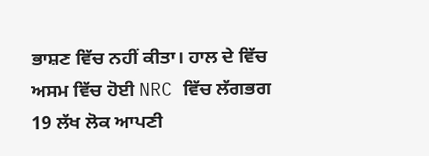ਭਾਸ਼ਣ ਵਿੱਚ ਨਹੀਂ ਕੀਤਾ। ਹਾਲ ਦੇ ਵਿੱਚ ਅਸਮ ਵਿੱਚ ਹੋਈ NRC ਵਿੱਚ ਲੱਗਭਗ 19 ਲੱਖ ਲੋਕ ਆਪਣੀ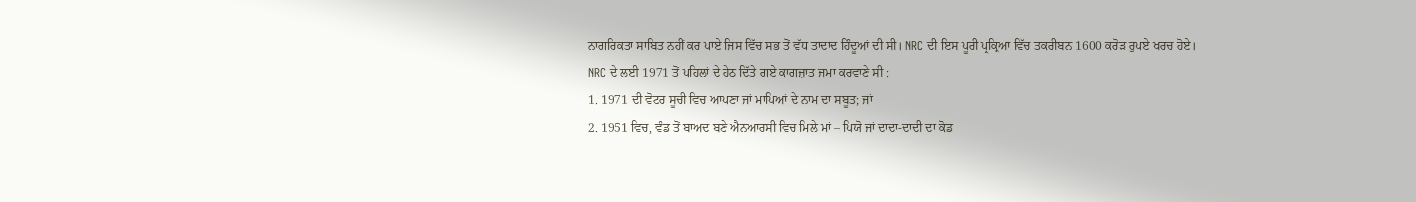ਨਾਗਰਿਕਤਾ ਸਾਬਿਤ ਨਹੀਂ ਕਰ ਪਾਏ ਜਿਸ ਵਿੱਚ ਸਭ ਤੋਂ ਵੱਧ ਤਾਦਾਦ ਹਿੰਦੂਆਂ ਦੀ ਸੀ। NRC ਦੀ ਇਸ ਪੂਰੀ ਪ੍ਰਕ੍ਰਿਆ ਵਿੱਚ ਤਕਰੀਬਨ 1600 ਕਰੋੜ ਰੁਪਏ ਖਰਚ ਹੋਏ।
NRC ਦੇ ਲਈ 1971 ਤੋਂ ਪਹਿਲਾਂ ਦੇ ਹੇਠ ਦਿੱਤੇ ਗਏ ਕਾਗਜ਼ਾਤ ਜਮਾ ਕਰਵਾਣੇ ਸੀ :
1. 1971 ਦੀ ਵੋਟਰ ਸੂਚੀ ਵਿਚ ਆਪਣਾ ਜਾਂ ਮਾਪਿਆਂ ਦੇ ਨਾਮ ਦਾ ਸਬੂਤ; ਜਾਂ
2. 1951 ਵਿਚ, ਵੰਡ ਤੋਂ ਬਾਅਦ ਬਣੇ ਐਨਆਰਸੀ ਵਿਚ ਮਿਲੇ ਮਾਂ – ਪਿਯੋ ਜਾਂ ਦਾਦਾ-ਦਾਦੀ ਦਾ ਕੋਡ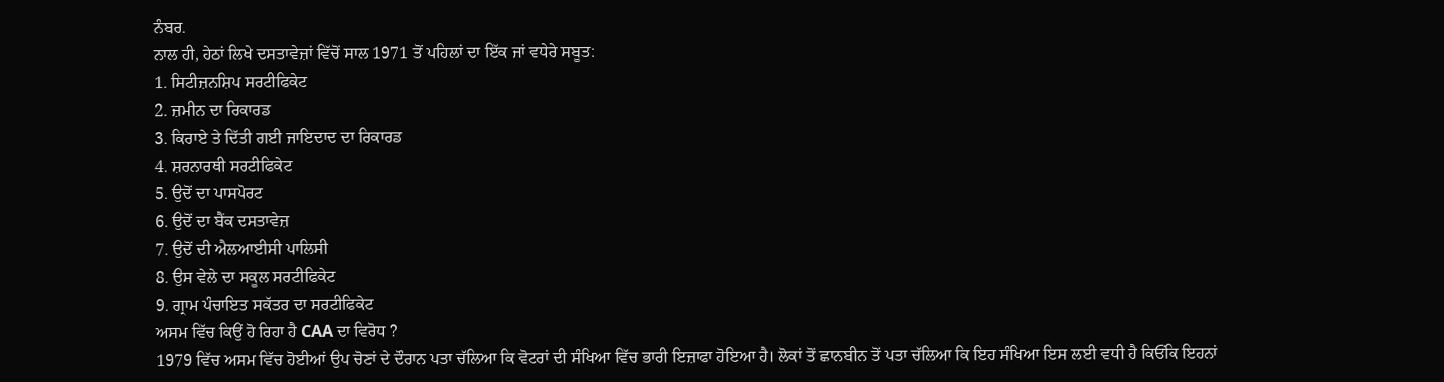ਨੰਬਰ.
ਨਾਲ ਹੀ, ਹੇਠਾਂ ਲਿਖੇ ਦਸਤਾਵੇਜ਼ਾਂ ਵਿੱਚੋਂ ਸਾਲ 1971 ਤੋਂ ਪਹਿਲਾਂ ਦਾ ਇੱਕ ਜਾਂ ਵਧੇਰੇ ਸਬੂਤ:
1. ਸਿਟੀਜ਼ਨਸ਼ਿਪ ਸਰਟੀਫਿਕੇਟ
2. ਜ਼ਮੀਨ ਦਾ ਰਿਕਾਰਡ
3. ਕਿਰਾਏ ਤੇ ਦਿੱਤੀ ਗਈ ਜਾਇਦਾਦ ਦਾ ਰਿਕਾਰਡ
4. ਸ਼ਰਨਾਰਥੀ ਸਰਟੀਫਿਕੇਟ
5. ਉਦੋਂ ਦਾ ਪਾਸਪੋਰਟ
6. ਉਦੋਂ ਦਾ ਬੈਂਕ ਦਸਤਾਵੇਜ਼
7. ਉਦੋਂ ਦੀ ਐਲਆਈਸੀ ਪਾਲਿਸੀ
8. ਉਸ ਵੇਲੇ ਦਾ ਸਕੂਲ ਸਰਟੀਫਿਕੇਟ
9. ਗ੍ਰਾਮ ਪੰਚਾਇਤ ਸਕੱਤਰ ਦਾ ਸਰਟੀਫਿਕੇਟ
ਅਸਮ ਵਿੱਚ ਕਿਉਂ ਹੋ ਰਿਹਾ ਹੈ CAA ਦਾ ਵਿਰੋਧ ?
1979 ਵਿੱਚ ਅਸਮ ਵਿੱਚ ਹੋਈਆਂ ਉਪ ਚੋਣਾਂ ਦੇ ਦੌਰਾਨ ਪਤਾ ਚੱਲਿਆ ਕਿ ਵੋਟਰਾਂ ਦੀ ਸੰਖਿਆ ਵਿੱਚ ਭਾਰੀ ਇਜ਼ਾਫਾ ਹੋਇਆ ਹੈ। ਲੋਕਾਂ ਤੋਂ ਛਾਨਬੀਨ ਤੋਂ ਪਤਾ ਚੱਲਿਆ ਕਿ ਇਹ ਸੰਖਿਆ ਇਸ ਲਈ ਵਧੀ ਹੈ ਕਿਓਂਕਿ ਇਹਨਾਂ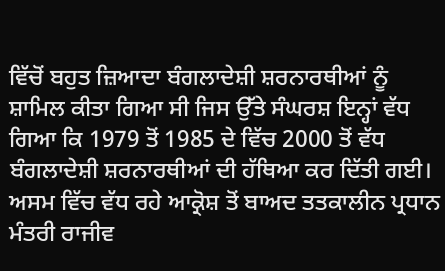ਵਿੱਚੋਂ ਬਹੁਤ ਜ਼ਿਆਦਾ ਬੰਗਲਾਦੇਸ਼ੀ ਸ਼ਰਨਾਰਥੀਆਂ ਨੂੰ ਸ਼ਾਮਿਲ ਕੀਤਾ ਗਿਆ ਸੀ ਜਿਸ ਉੱਤੇ ਸੰਘਰਸ਼ ਇਨ੍ਹਾਂ ਵੱਧ ਗਿਆ ਕਿ 1979 ਤੋਂ 1985 ਦੇ ਵਿੱਚ 2000 ਤੋਂ ਵੱਧ ਬੰਗਲਾਦੇਸ਼ੀ ਸ਼ਰਨਾਰਥੀਆਂ ਦੀ ਹੱਥਿਆ ਕਰ ਦਿੱਤੀ ਗਈ। ਅਸਮ ਵਿੱਚ ਵੱਧ ਰਹੇ ਆਕ੍ਰੋਸ਼ ਤੋਂ ਬਾਅਦ ਤਤਕਾਲੀਨ ਪ੍ਰਧਾਨ ਮੰਤਰੀ ਰਾਜੀਵ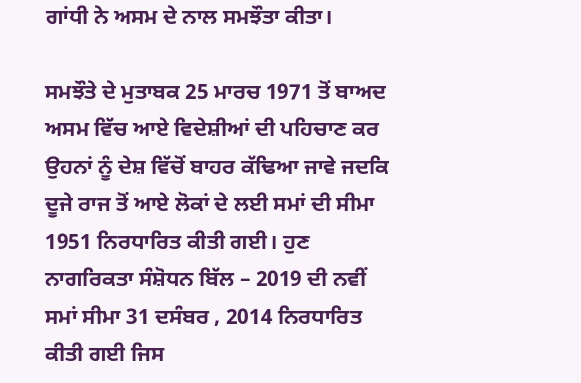ਗਾਂਧੀ ਨੇ ਅਸਮ ਦੇ ਨਾਲ ਸਮਝੌਤਾ ਕੀਤਾ।

ਸਮਝੌਤੇ ਦੇ ਮੁਤਾਬਕ 25 ਮਾਰਚ 1971 ਤੋਂ ਬਾਅਦ ਅਸਮ ਵਿੱਚ ਆਏ ਵਿਦੇਸ਼ੀਆਂ ਦੀ ਪਹਿਚਾਣ ਕਰ ਉਹਨਾਂ ਨੂੰ ਦੇਸ਼ ਵਿੱਚੋਂ ਬਾਹਰ ਕੱਢਿਆ ਜਾਵੇ ਜਦਕਿ ਦੂਜੇ ਰਾਜ ਤੋਂ ਆਏ ਲੋਕਾਂ ਦੇ ਲਈ ਸਮਾਂ ਦੀ ਸੀਮਾ 1951 ਨਿਰਧਾਰਿਤ ਕੀਤੀ ਗਈ। ਹੁਣ ਨਾਗਰਿਕਤਾ ਸੰਸ਼ੋਧਨ ਬਿੱਲ – 2019 ਦੀ ਨਵੀਂ ਸਮਾਂ ਸੀਮਾ 31 ਦਸੰਬਰ , 2014 ਨਿਰਧਾਰਿਤ ਕੀਤੀ ਗਈ ਜਿਸ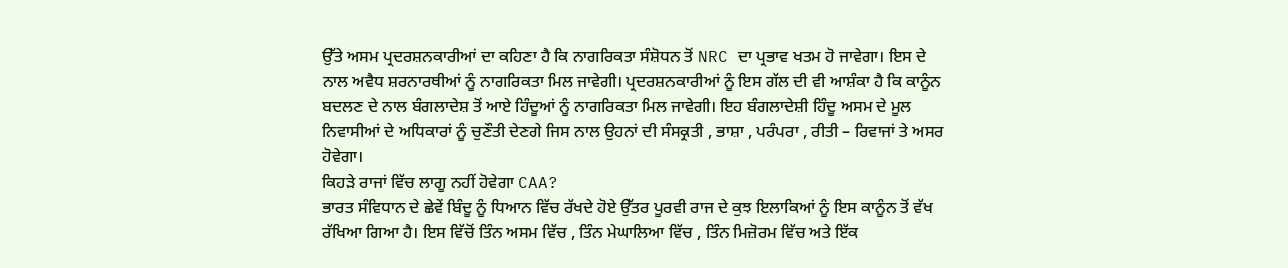ਉੱਤੇ ਅਸਮ ਪ੍ਰਦਰਸ਼ਨਕਾਰੀਆਂ ਦਾ ਕਹਿਣਾ ਹੈ ਕਿ ਨਾਗਰਿਕਤਾ ਸੰਸ਼ੋਧਨ ਤੋਂ NRC ਦਾ ਪ੍ਰਭਾਵ ਖਤਮ ਹੋ ਜਾਵੇਗਾ। ਇਸ ਦੇ ਨਾਲ ਅਵੈਧ ਸ਼ਰਨਾਰਥੀਆਂ ਨੂੰ ਨਾਗਰਿਕਤਾ ਮਿਲ ਜਾਵੇਗੀ। ਪ੍ਰਦਰਸ਼ਨਕਾਰੀਆਂ ਨੂੰ ਇਸ ਗੱਲ ਦੀ ਵੀ ਆਸ਼ੰਕਾ ਹੈ ਕਿ ਕਾਨੂੰਨ ਬਦਲਣ ਦੇ ਨਾਲ ਬੰਗਲਾਦੇਸ਼ ਤੋਂ ਆਏ ਹਿੰਦੂਆਂ ਨੂੰ ਨਾਗਰਿਕਤਾ ਮਿਲ ਜਾਵੇਗੀ। ਇਹ ਬੰਗਲਾਦੇਸ਼ੀ ਹਿੰਦੂ ਅਸਮ ਦੇ ਮੂਲ ਨਿਵਾਸੀਆਂ ਦੇ ਅਧਿਕਾਰਾਂ ਨੂੰ ਚੁਣੌਤੀ ਦੇਣਗੇ ਜਿਸ ਨਾਲ ਉਹਨਾਂ ਦੀ ਸੰਸਕ੍ਰਤੀ , ਭਾਸ਼ਾ , ਪਰੰਪਰਾ , ਰੀਤੀ – ਰਿਵਾਜਾਂ ਤੇ ਅਸਰ ਹੋਵੇਗਾ।
ਕਿਹੜੇ ਰਾਜਾਂ ਵਿੱਚ ਲਾਗੂ ਨਹੀਂ ਹੋਵੇਗਾ CAA?
ਭਾਰਤ ਸੰਵਿਧਾਨ ਦੇ ਛੇਵੇਂ ਬਿੰਦੂ ਨੂੰ ਧਿਆਨ ਵਿੱਚ ਰੱਖਦੇ ਹੋਏ ਉੱਤਰ ਪੂਰਵੀ ਰਾਜ ਦੇ ਕੁਝ ਇਲਾਕਿਆਂ ਨੂੰ ਇਸ ਕਾਨੂੰਨ ਤੋਂ ਵੱਖ ਰੱਖਿਆ ਗਿਆ ਹੈ। ਇਸ ਵਿੱਚੋਂ ਤਿੰਨ ਅਸਮ ਵਿੱਚ , ਤਿੰਨ ਮੇਘਾਲਿਆ ਵਿੱਚ , ਤਿੰਨ ਮਿਜ਼ੋਰਮ ਵਿੱਚ ਅਤੇ ਇੱਕ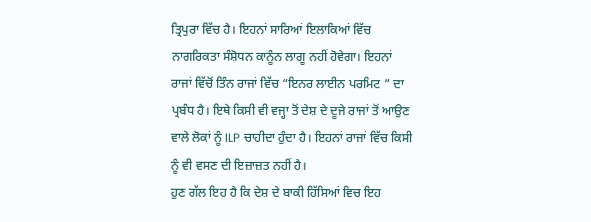ਤ੍ਰਿਪੁਰਾ ਵਿੱਚ ਹੈ। ਇਹਨਾਂ ਸਾਰਿਆਂ ਇਲਾਕਿਆਂ ਵਿੱਚ ਨਾਗਰਿਕਤਾ ਸੰਸ਼ੋਧਨ ਕਾਨੂੰਨ ਲਾਗੂ ਨਹੀਂ ਹੋਵੇਗਾ। ਇਹਨਾਂ ਰਾਜਾਂ ਵਿੱਚੋਂ ਤਿੰਨ ਰਾਜਾਂ ਵਿੱਚ “ਇਨਰ ਲਾਈਨ ਪਰਮਿਟ ” ਦਾ ਪ੍ਰਬੰਧ ਹੈ। ਇਥੇ ਕਿਸੀ ਵੀ ਵਜ੍ਹਾ ਤੋਂ ਦੇਸ਼ ਦੇ ਦੂਜੇ ਰਾਜਾਂ ਤੋਂ ਆਉਣ ਵਾਲੇ ਲੋਕਾਂ ਨੂੰ ILP ਚਾਹੀਦਾ ਹੁੰਦਾ ਹੈ। ਇਹਨਾਂ ਰਾਜਾਂ ਵਿੱਚ ਕਿਸੀ ਨੂੰ ਵੀ ਵਸਣ ਦੀ ਇਜ਼ਾਜ਼ਤ ਨਹੀਂ ਹੈ।
ਹੁਣ ਗੱਲ ਇਹ ਹੈ ਕਿ ਦੇਸ਼ ਦੇ ਬਾਕੀ ਹਿੱਸਿਆਂ ਵਿਚ ਇਹ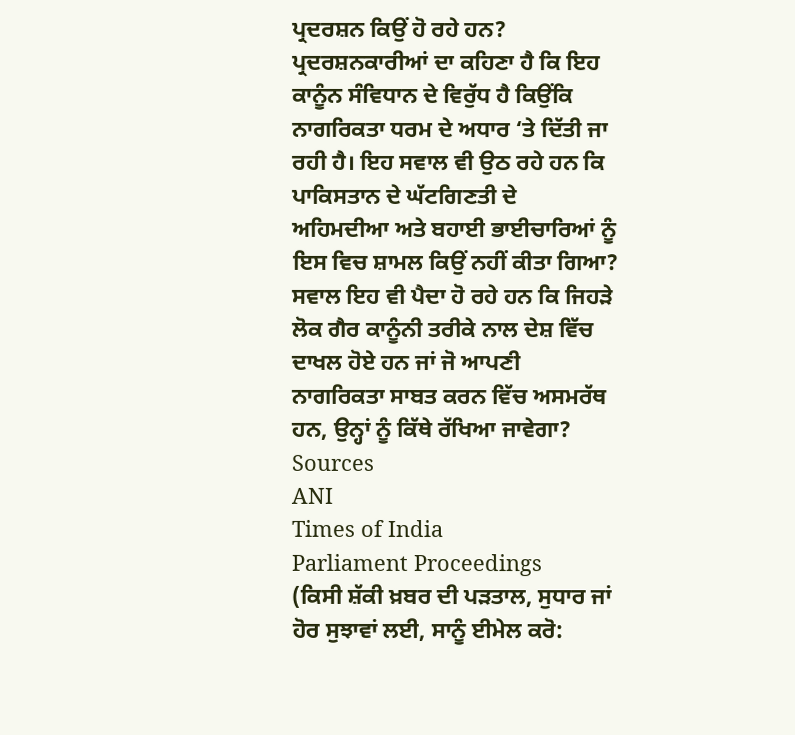ਪ੍ਰਦਰਸ਼ਨ ਕਿਉਂ ਹੋ ਰਹੇ ਹਨ? ਪ੍ਰਦਰਸ਼ਨਕਾਰੀਆਂ ਦਾ ਕਹਿਣਾ ਹੈ ਕਿ ਇਹ ਕਾਨੂੰਨ ਸੰਵਿਧਾਨ ਦੇ ਵਿਰੁੱਧ ਹੈ ਕਿਉਂਕਿ ਨਾਗਰਿਕਤਾ ਧਰਮ ਦੇ ਅਧਾਰ ‘ਤੇ ਦਿੱਤੀ ਜਾ ਰਹੀ ਹੈ। ਇਹ ਸਵਾਲ ਵੀ ਉਠ ਰਹੇ ਹਨ ਕਿ ਪਾਕਿਸਤਾਨ ਦੇ ਘੱਟਗਿਣਤੀ ਦੇ ਅਹਿਮਦੀਆ ਅਤੇ ਬਹਾਈ ਭਾਈਚਾਰਿਆਂ ਨੂੰ ਇਸ ਵਿਚ ਸ਼ਾਮਲ ਕਿਉਂ ਨਹੀਂ ਕੀਤਾ ਗਿਆ? ਸਵਾਲ ਇਹ ਵੀ ਪੈਦਾ ਹੋ ਰਹੇ ਹਨ ਕਿ ਜਿਹੜੇ ਲੋਕ ਗੈਰ ਕਾਨੂੰਨੀ ਤਰੀਕੇ ਨਾਲ ਦੇਸ਼ ਵਿੱਚ ਦਾਖਲ ਹੋਏ ਹਨ ਜਾਂ ਜੋ ਆਪਣੀ ਨਾਗਰਿਕਤਾ ਸਾਬਤ ਕਰਨ ਵਿੱਚ ਅਸਮਰੱਥ ਹਨ, ਉਨ੍ਹਾਂ ਨੂੰ ਕਿੱਥੇ ਰੱਖਿਆ ਜਾਵੇਗਾ?
Sources
ANI
Times of India
Parliament Proceedings
(ਕਿਸੀ ਸ਼ੱਕੀ ਖ਼ਬਰ ਦੀ ਪੜਤਾਲ, ਸੁਧਾਰ ਜਾਂ ਹੋਰ ਸੁਝਾਵਾਂ ਲਈ, ਸਾਨੂੰ ਈਮੇਲ ਕਰੋ: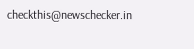checkthis@newschecker.in